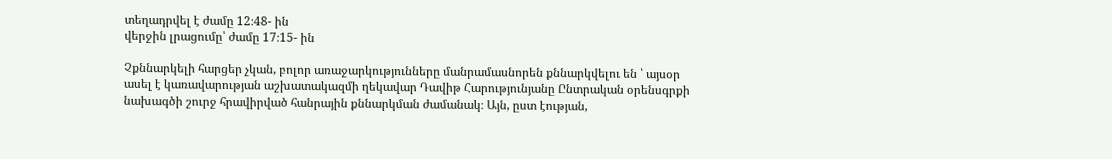տեղադրվել է ժամը 12։48- ին
վերջին լրացումը՝ ժամը 17։15- ին

Չքննարկելի հարցեր չկան, բոլոր առաջարկությունները մանրամասնորեն քննարկվելու են ՝ այսօր ասել է կառավարության աշխատակազմի ղեկավար Դավիթ Հարությունյանը Ընտրական օրենսգրքի նախագծի շուրջ հրավիրված հանրային քննարկման ժամանակ։ Այն, ըստ էության,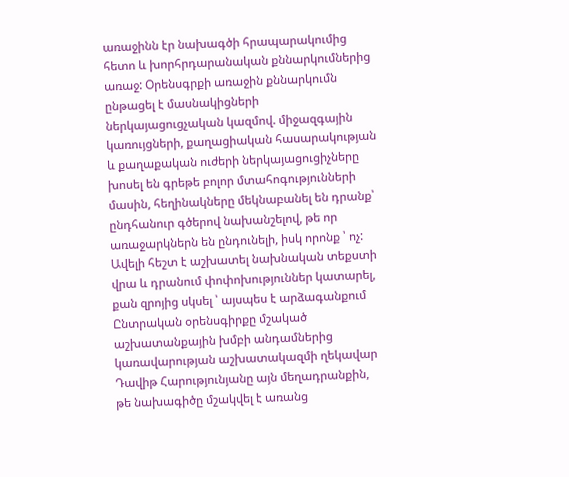առաջինն էր նախագծի հրապարակումից հետո և խորհրդարանական քննարկումներից առաջ: Օրենսգրքի առաջին քննարկումն ընթացել է մասնակիցների ներկայացուցչական կազմով. միջազգային կառույցների, քաղացիական հասարակության և քաղաքական ուժերի ներկայացուցիչները խոսել են գրեթե բոլոր մտահոգությունների մասին, հեղինակները մեկնաբանել են դրանք՝ ընդհանուր գծերով նախանշելով, թե որ առաջարկներն են ընդունելի, իսկ որոնք ՝ ոչ:
Ավելի հեշտ է աշխատել նախնական տեքստի վրա և դրանում փոփոխություններ կատարել, քան զրոյից սկսել ՝ այսպես է արձագանքում Ընտրական օրենսգիրքը մշակած աշխատանքային խմբի անդամներից կառավարության աշխատակազմի ղեկավար Դավիթ Հարությունյանը այն մեղադրանքին, թե նախագիծը մշակվել է առանց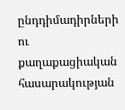ընդդիմադիրների ու քաղաքացիական հասարակության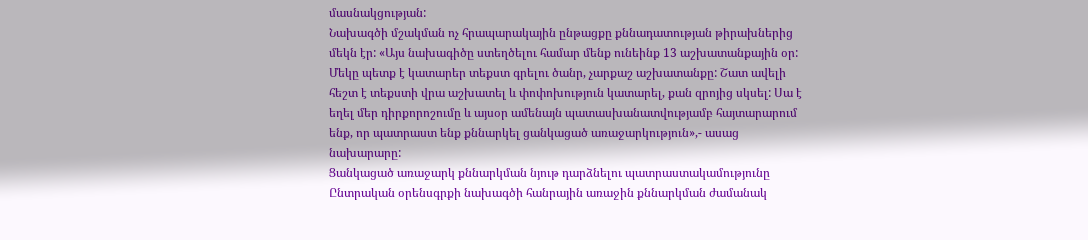մասնակցության:
Նախագծի մշակման ոչ հրապարակային ընթացքը քննադատության թիրախներից մեկն էր: «Այս նախագիծը ստեղծելու համար մենք ունեինք 13 աշխատանքային օր: Մեկը պետք է կատարեր տեքստ գրելու ծանր, չարքաշ աշխատանքը: Շատ ավելի հեշտ է տեքստի վրա աշխատել և փոփոխություն կատարել, քան զրոյից սկսել: Սա է եղել մեր դիրքորոշումը և այսօր ամենայն պատասխանատվությամբ հայտարարում ենք, որ պատրաստ ենք քննարկել ցանկացած առաջարկություն»,- ասաց նախարարը:
Ցանկացած առաջարկ քննարկման նյութ դարձնելու պատրաստակամությունը Ընտրական օրենսգրքի նախագծի հանրային առաջին քննարկման ժամանակ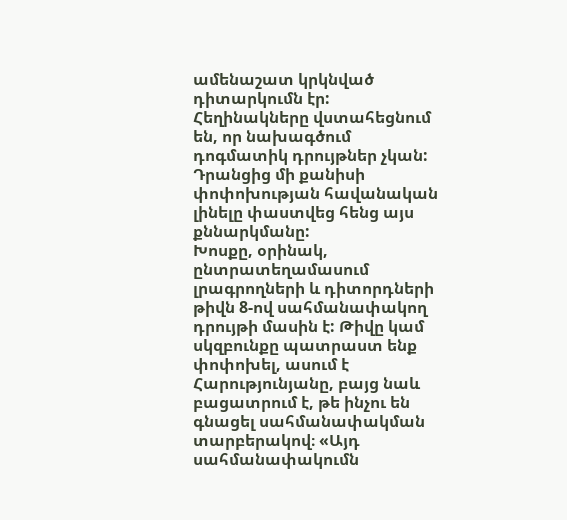ամենաշատ կրկնված դիտարկումն էր: Հեղինակները վստահեցնում են, որ նախագծում դոգմատիկ դրույթներ չկան: Դրանցից մի քանիսի փոփոխության հավանական լինելը փաստվեց հենց այս քննարկմանը:
Խոսքը, օրինակ, ընտրատեղամասում լրագրողների և դիտորդների թիվն 8-ով սահմանափակող դրույթի մասին է: Թիվը կամ սկզբունքը պատրաստ ենք փոփոխել, ասում է Հարությունյանը, բայց նաև բացատրում է, թե ինչու են գնացել սահմանափակման տարբերակով։ «Այդ սահմանափակումն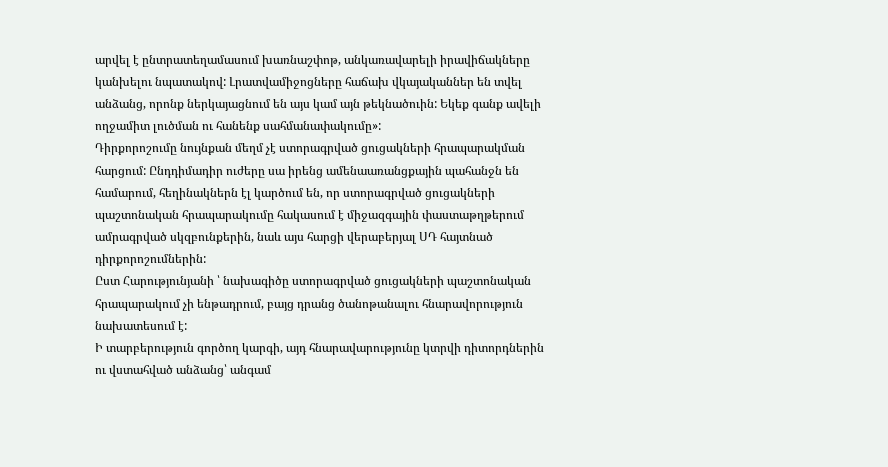արվել է ընտրատեղամասում խառնաշփոթ, անկառավարելի իրավիճակները կանխելու նպատակով: Լրատվամիջոցները հաճախ վկայականներ են տվել անձանց, որոնք ներկայացնում են այս կամ այն թեկնածուին: Եկեք գանք ավելի ողջամիտ լուծման ու հանենք սահմանափակումը»:
Դիրքորոշումը նույնքան մեղմ չէ ստորագրված ցուցակների հրապարակման հարցում: Ընդդիմադիր ուժերը սա իրենց ամենաառանցքային պահանջն են համարում, հեղինակներն էլ կարծում են, որ ստորագրված ցուցակների պաշտոնական հրապարակումը հակասում է միջազգային փաստաթղթերում ամրագրված սկզբունքերին, նաև այս հարցի վերաբերյալ ՍԴ հայտնած դիրքորոշումներին:
Ըստ Հարությունյանի ՝ նախագիծը ստորագրված ցուցակների պաշտոնական հրապարակում չի ենթադրում, բայց դրանց ծանոթանալու հնարավորություն նախատեսում է:
Ի տարբերություն գործող կարգի, այդ հնարավարությունը կտրվի դիտորդներին ու վստահված անձանց՝ անգամ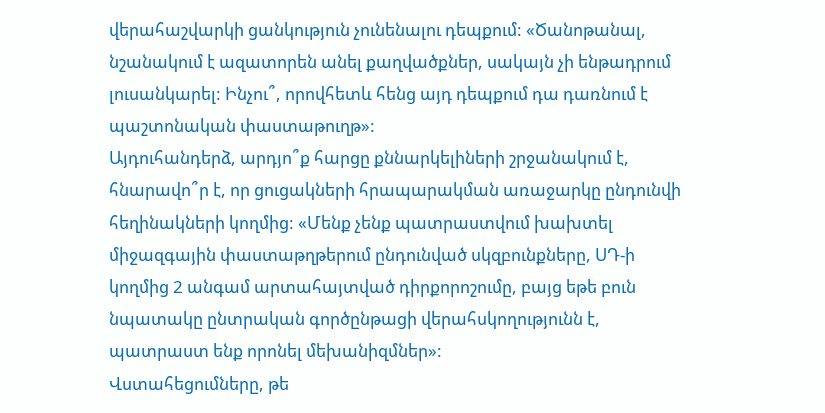վերահաշվարկի ցանկություն չունենալու դեպքում: «Ծանոթանալ, նշանակում է ազատորեն անել քաղվածքներ, սակայն չի ենթադրում լուսանկարել: Ինչու՞, որովհետև հենց այդ դեպքում դա դառնում է պաշտոնական փաստաթուղթ»:
Այդուհանդերձ, արդյո՞ք հարցը քննարկելիների շրջանակում է, հնարավո՞ր է, որ ցուցակների հրապարակման առաջարկը ընդունվի հեղինակների կողմից: «Մենք չենք պատրաստվում խախտել միջազգային փաստաթղթերում ընդունված սկզբունքները, ՍԴ-ի կողմից 2 անգամ արտահայտված դիրքորոշումը, բայց եթե բուն նպատակը ընտրական գործընթացի վերահսկողությունն է, պատրաստ ենք որոնել մեխանիզմներ»:
Վստահեցումները, թե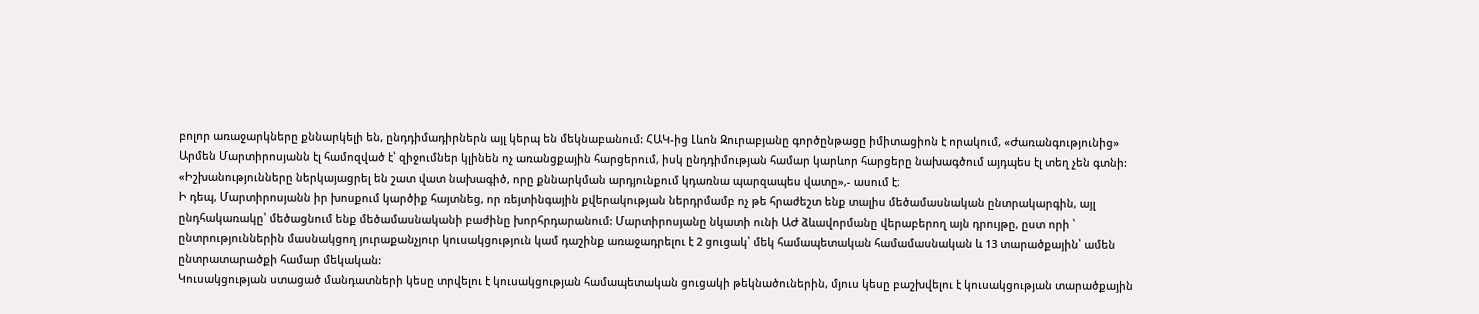բոլոր առաջարկները քննարկելի են, ընդդիմադիրներն այլ կերպ են մեկնաբանում: ՀԱԿ-ից Լևոն Զուրաբյանը գործընթացը իմիտացիոն է որակում, «Ժառանգությունից» Արմեն Մարտիրոսյանն էլ համոզված է՝ զիջումներ կլինեն ոչ առանցքային հարցերում, իսկ ընդդիմության համար կարևոր հարցերը նախագծում այդպես էլ տեղ չեն գտնի: «Իշխանությունները ներկայացրել են շատ վատ նախագիծ, որը քննարկման արդյունքում կդառնա պարզապես վատը»,- ասում է։
Ի դեպ, Մարտիրոսյանն իր խոսքում կարծիք հայտնեց, որ ռեյտինգային քվերակության ներդրմամբ ոչ թե հրաժեշտ ենք տալիս մեծամասնական ընտրակարգին, այլ ընդհակառակը՝ մեծացնում ենք մեծամասնականի բաժինը խորհրդարանում: Մարտիրոսյանը նկատի ունի ԱԺ ձևավորմանը վերաբերող այն դրույթը, ըստ որի ՝ ընտրություններին մասնակցող յուրաքանչյուր կուսակցություն կամ դաշինք առաջադրելու է 2 ցուցակ՝ մեկ համապետական համամասնական և 13 տարածքային՝ ամեն ընտրատարածքի համար մեկական:
Կուսակցության ստացած մանդատների կեսը տրվելու է կուսակցության համապետական ցուցակի թեկնածուներին, մյուս կեսը բաշխվելու է կուսակցության տարածքային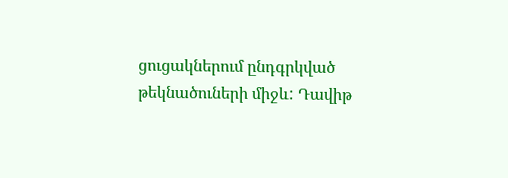ցուցակներում ընդգրկված թեկնածուների միջև: Դավիթ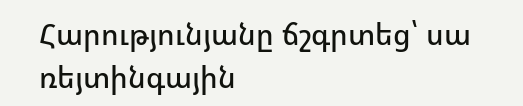Հարությունյանը ճշգրտեց՝ սա ռեյտինգային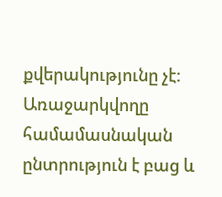քվերակությունը չէ: Առաջարկվողը համամասնական ընտրություն է բաց և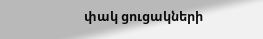փակ ցուցակների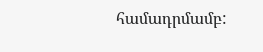համադրմամբ: